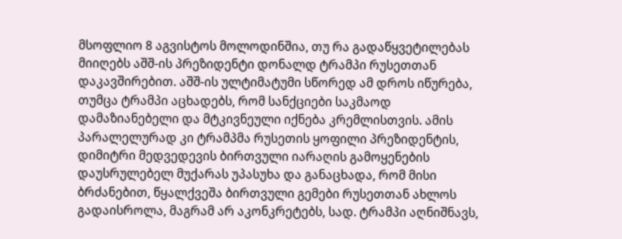მსოფლიო 8 აგვისტოს მოლოდინშია, თუ რა გადაწყვეტილებას მიიღებს აშშ-ის პრეზიდენტი დონალდ ტრამპი რუსეთთან დაკავშირებით. აშშ-ის ულტიმატუმი სწორედ ამ დროს იწურება, თუმცა ტრამპი აცხადებს, რომ სანქციები საკმაოდ დამაზიანებელი და მტკივნეული იქნება კრემლისთვის. ამის პარალელურად კი ტრამპმა რუსეთის ყოფილი პრეზიდენტის, დიმიტრი მედვედევის ბირთვული იარაღის გამოყენების დაუსრულებელ მუქარას უპასუხა და განაცხადა, რომ მისი ბრძანებით, წყალქვეშა ბირთვული გემები რუსეთთან ახლოს გადაისროლა, მაგრამ არ აკონკრეტებს, სად. ტრამპი აღნიშნავს,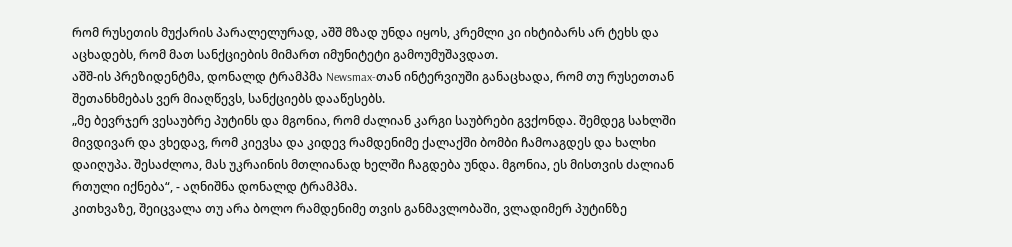რომ რუსეთის მუქარის პარალელურად, აშშ მზად უნდა იყოს, კრემლი კი იხტიბარს არ ტეხს და აცხადებს, რომ მათ სანქციების მიმართ იმუნიტეტი გამოუმუშავდათ.
აშშ-ის პრეზიდენტმა, დონალდ ტრამპმა Newsmax-თან ინტერვიუში განაცხადა, რომ თუ რუსეთთან შეთანხმებას ვერ მიაღწევს, სანქციებს დააწესებს.
„მე ბევრჯერ ვესაუბრე პუტინს და მგონია, რომ ძალიან კარგი საუბრები გვქონდა. შემდეგ სახლში მივდივარ და ვხედავ, რომ კიევსა და კიდევ რამდენიმე ქალაქში ბომბი ჩამოაგდეს და ხალხი დაიღუპა. შესაძლოა, მას უკრაინის მთლიანად ხელში ჩაგდება უნდა. მგონია, ეს მისთვის ძალიან რთული იქნება“, - აღნიშნა დონალდ ტრამპმა.
კითხვაზე, შეიცვალა თუ არა ბოლო რამდენიმე თვის განმავლობაში, ვლადიმერ პუტინზე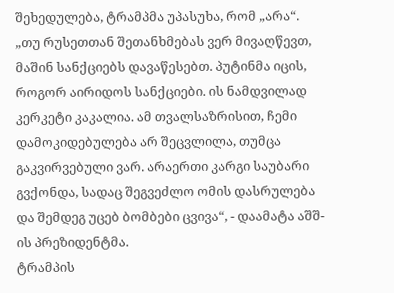შეხედულება, ტრამპმა უპასუხა, რომ „არა“.
„თუ რუსეთთან შეთანხმებას ვერ მივაღწევთ, მაშინ სანქციებს დავაწესებთ. პუტინმა იცის, როგორ აირიდოს სანქციები. ის ნამდვილად კერკეტი კაკალია. ამ თვალსაზრისით, ჩემი დამოკიდებულება არ შეცვლილა, თუმცა გაკვირვებული ვარ. არაერთი კარგი საუბარი გვქონდა, სადაც შეგვეძლო ომის დასრულება და შემდეგ უცებ ბომბები ცვივა“, - დაამატა აშშ-ის პრეზიდენტმა.
ტრამპის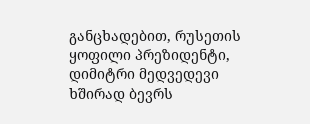განცხადებით, რუსეთის ყოფილი პრეზიდენტი, დიმიტრი მედვედევი ხშირად ბევრს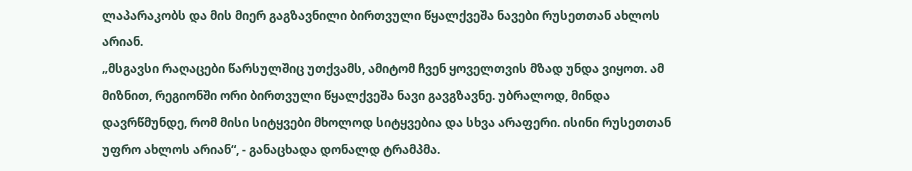ლაპარაკობს და მის მიერ გაგზავნილი ბირთვული წყალქვეშა ნავები რუსეთთან ახლოს არიან.
„მსგავსი რაღაცები წარსულშიც უთქვამს, ამიტომ ჩვენ ყოველთვის მზად უნდა ვიყოთ. ამ მიზნით, რეგიონში ორი ბირთვული წყალქვეშა ნავი გავგზავნე. უბრალოდ, მინდა დავრწმუნდე, რომ მისი სიტყვები მხოლოდ სიტყვებია და სხვა არაფერი. ისინი რუსეთთან უფრო ახლოს არიან“, - განაცხადა დონალდ ტრამპმა.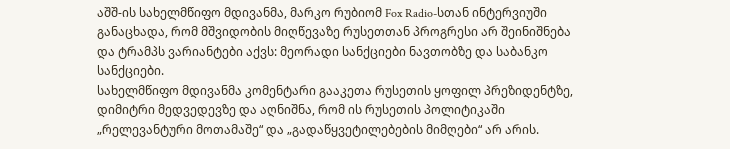აშშ-ის სახელმწიფო მდივანმა, მარკო რუბიომ Fox Radio-სთან ინტერვიუში განაცხადა, რომ მშვიდობის მიღწევაზე რუსეთთან პროგრესი არ შეინიშნება და ტრამპს ვარიანტები აქვს: მეორადი სანქციები ნავთობზე და საბანკო სანქციები.
სახელმწიფო მდივანმა კომენტარი გააკეთა რუსეთის ყოფილ პრეზიდენტზე, დიმიტრი მედვედევზე და აღნიშნა, რომ ის რუსეთის პოლიტიკაში „რელევანტური მოთამაშე“ და „გადაწყვეტილებების მიმღები“ არ არის.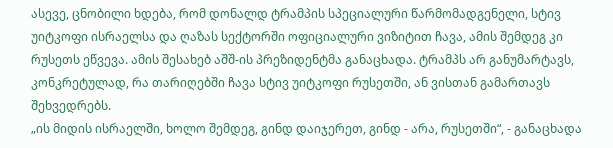ასევე, ცნობილი ხდება, რომ დონალდ ტრამპის სპეციალური წარმომადგენელი, სტივ უიტკოფი ისრაელსა და ღაზას სექტორში ოფიციალური ვიზიტით ჩავა, ამის შემდეგ კი რუსეთს ეწვევა. ამის შესახებ აშშ-ის პრეზიდენტმა განაცხადა. ტრამპს არ განუმარტავს, კონკრეტულად, რა თარიღებში ჩავა სტივ უიტკოფი რუსეთში, ან ვისთან გამართავს შეხვედრებს.
„ის მიდის ისრაელში, ხოლო შემდეგ, გინდ დაიჯერეთ, გინდ - არა, რუსეთში“, - განაცხადა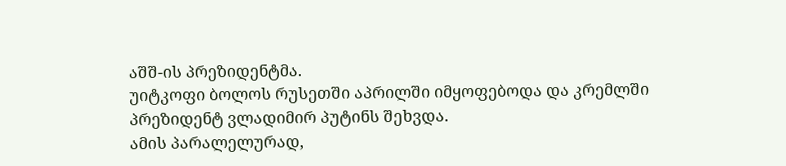აშშ-ის პრეზიდენტმა.
უიტკოფი ბოლოს რუსეთში აპრილში იმყოფებოდა და კრემლში პრეზიდენტ ვლადიმირ პუტინს შეხვდა.
ამის პარალელურად,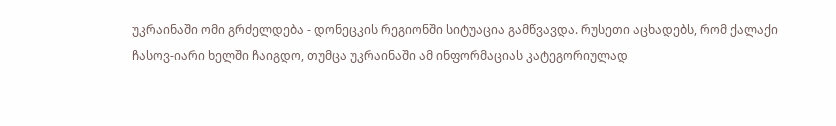უკრაინაში ომი გრძელდება - დონეცკის რეგიონში სიტუაცია გამწვავდა. რუსეთი აცხადებს, რომ ქალაქი ჩასოვ-იარი ხელში ჩაიგდო, თუმცა უკრაინაში ამ ინფორმაციას კატეგორიულად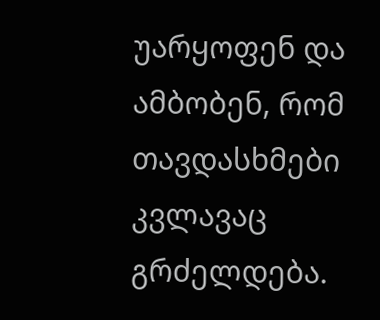უარყოფენ და ამბობენ, რომ თავდასხმები კვლავაც გრძელდება.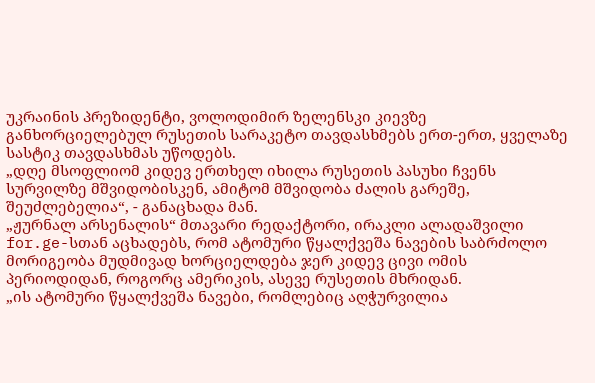უკრაინის პრეზიდენტი, ვოლოდიმირ ზელენსკი კიევზე განხორციელებულ რუსეთის სარაკეტო თავდასხმებს ერთ-ერთ, ყველაზე სასტიკ თავდასხმას უწოდებს.
„დღე მსოფლიომ კიდევ ერთხელ იხილა რუსეთის პასუხი ჩვენს სურვილზე მშვიდობისკენ, ამიტომ მშვიდობა ძალის გარეშე, შეუძლებელია“, - განაცხადა მან.
„ჟურნალ არსენალის“ მთავარი რედაქტორი, ირაკლი ალადაშვილი for.ge-სთან აცხადებს, რომ ატომური წყალქვეშა ნავების საბრძოლო მორიგეობა მუდმივად ხორციელდება ჯერ კიდევ ცივი ომის პერიოდიდან, როგორც ამერიკის, ასევე რუსეთის მხრიდან.
„ის ატომური წყალქვეშა ნავები, რომლებიც აღჭურვილია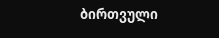ბირთვული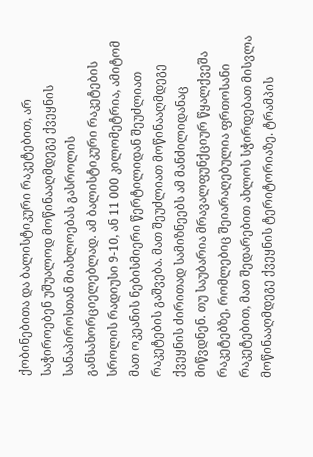ქობინებითა და ბალისტიკური რაკეტებით, არ საჭიროებენ უშუალოდ მოწინააღმდეგე ქვეყნის სანაპიროსთან მიახლოებას გასროლის განსახორციელებლად. ამ ბალისტიკური რაკეტების სროლის რადიუსი 9-10, ან 11 000 კილომეტრია, ამიტომ მათ ოკეანის ნებისმიერი წერტილიდან შეუძლიათ რაკეტების გაშვება. მათ შეუძლიათ მოწინააღმდეგე ქვეყნის ძირითად სამიზნეებს ამ მანძილიდანაც მიწვდნენ. თუ საუბარია მრავალფუნქციურ წყალქვეშა რაკეტებზე, რომლებიც შეიარაღებულია ფრთოსანი რაკეტებით, მათ შედარებით ახლოს სჭირდებათ მისვლა მოწინააღმდეგე ქვეყნის ტერიტორიაზე. ტრამპის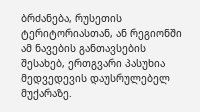ბრძანება, რუსეთის ტერიტორიასთან, ან რეგიონში ამ ნავების განთავსების შესახებ, ერთგვარი პასუხია მედვედევის დაუსრულებელ მუქარაზე.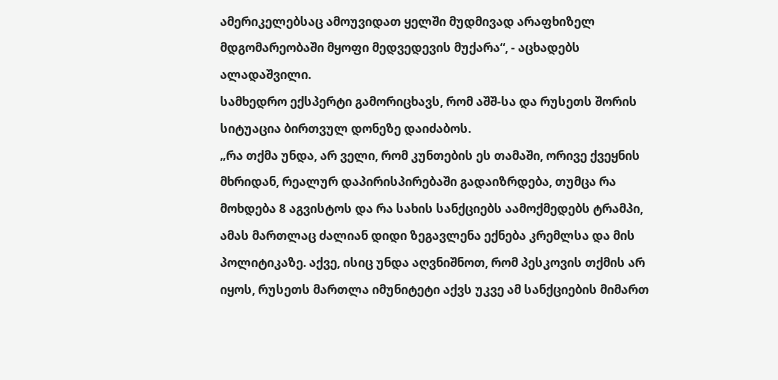ამერიკელებსაც ამოუვიდათ ყელში მუდმივად არაფხიზელ მდგომარეობაში მყოფი მედვედევის მუქარა“, - აცხადებს ალადაშვილი.
სამხედრო ექსპერტი გამორიცხავს, რომ აშშ-სა და რუსეთს შორის სიტუაცია ბირთვულ დონეზე დაიძაბოს.
„რა თქმა უნდა, არ ველი, რომ კუნთების ეს თამაში, ორივე ქვეყნის მხრიდან, რეალურ დაპირისპირებაში გადაიზრდება, თუმცა რა მოხდება 8 აგვისტოს და რა სახის სანქციებს აამოქმედებს ტრამპი, ამას მართლაც ძალიან დიდი ზეგავლენა ექნება კრემლსა და მის პოლიტიკაზე. აქვე, ისიც უნდა აღვნიშნოთ, რომ პესკოვის თქმის არ იყოს, რუსეთს მართლა იმუნიტეტი აქვს უკვე ამ სანქციების მიმართ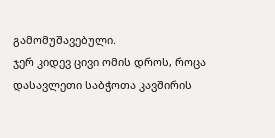გამომუშავებული.
ჯერ კიდევ ცივი ომის დროს, როცა დასავლეთი საბჭოთა კავშირის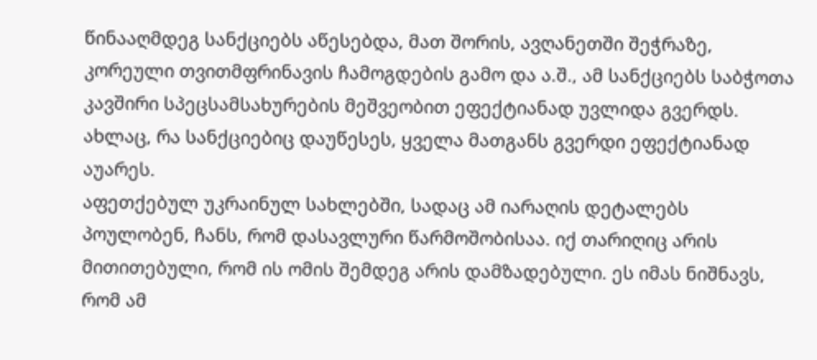წინააღმდეგ სანქციებს აწესებდა, მათ შორის, ავღანეთში შეჭრაზე, კორეული თვითმფრინავის ჩამოგდების გამო და ა.შ., ამ სანქციებს საბჭოთა კავშირი სპეცსამსახურების მეშვეობით ეფექტიანად უვლიდა გვერდს. ახლაც, რა სანქციებიც დაუწესეს, ყველა მათგანს გვერდი ეფექტიანად აუარეს.
აფეთქებულ უკრაინულ სახლებში, სადაც ამ იარაღის დეტალებს პოულობენ, ჩანს, რომ დასავლური წარმოშობისაა. იქ თარიღიც არის მითითებული, რომ ის ომის შემდეგ არის დამზადებული. ეს იმას ნიშნავს, რომ ამ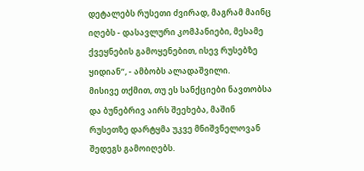დეტალებს რუსეთი ძვირად, მაგრამ მაინც იღებს - დასავლური კომპანიები, მესამე ქვეყნების გამოყენებით, ისევ რუსებზე ყიდიან“, - ამბობს ალადაშვილი.
მისივე თქმით, თუ ეს სანქციები ნავთობსა და ბუნებრივ აირს შეეხება, მაშინ რუსეთზე დარტყმა უკვე მნიშვნელოვან შედეგს გამოიღებს.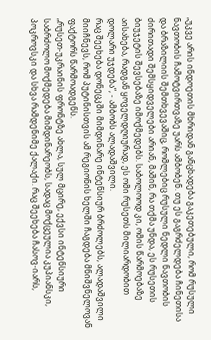„უკვე არის ინდოეთის მხრიდან განცხადება გაკეთებული, რომ რუსული ნავთობის ჩამოტვირთვაზე უარს ამბობენ. თუ ეს გაგრძელდება ჩინეთისა და ბრაზილიის შემთხვევაშიც, რომლებიც რუსული ნედლი ნავთობის ძირითადი შემსყიდველები არიან, მაშინ, რა თქმა უნდა, ეს რუსეთის ბიუჯეტის შევსებაზე იმოქმედებს. საბოლოოდ კი, ომის წარმოებაზე აისახება, რადგან ყოველდღიურად, ეს ომი რუსეთს მილიარდობით დოლარი უჯდება“, - ამბობს ალადაშვილი.
რაც შეეხება დონეცკში მიმდინარე ინტენსიურ ბრძოლებს, ალადაშვილი მიიჩნევს, რომ პუტინისთვის ამ რეგიონის ხელში ჩაგდება მნიშვნელოვან ფაქტორს წარმოადგენს.
„რუსეთ-უკრაინის ფრონტზე ახლა, სულ მცირე, ექვსი ინტენსიური საბრძოლო მოქმედება მიმდინარეობს, სადაც მოქცეულია კუპიანსკი, პოკროვსკი და სხვა რამდენიმე ქალაქი. რაც შეეხება ჩასოვ-იარს,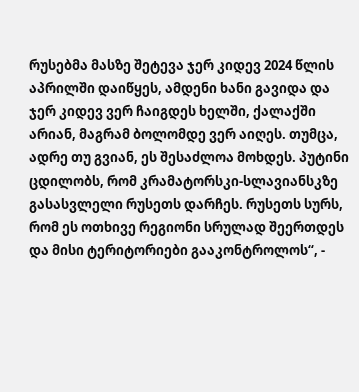რუსებმა მასზე შეტევა ჯერ კიდევ 2024 წლის აპრილში დაიწყეს, ამდენი ხანი გავიდა და ჯერ კიდევ ვერ ჩაიგდეს ხელში, ქალაქში არიან, მაგრამ ბოლომდე ვერ აიღეს. თუმცა, ადრე თუ გვიან, ეს შესაძლოა მოხდეს. პუტინი ცდილობს, რომ კრამატორსკი-სლავიანსკზე გასასვლელი რუსეთს დარჩეს. რუსეთს სურს, რომ ეს ოთხივე რეგიონი სრულად შეერთდეს და მისი ტერიტორიები გააკონტროლოს“, -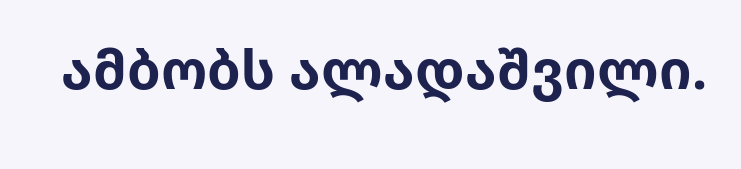ამბობს ალადაშვილი.